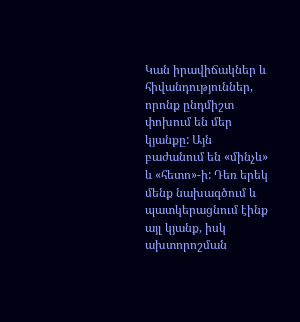Կան իրավիճակներ և հիվանդություններ, որոնք ընդմիշտ փոխում են մեր կյանքը: Այն բաժանում են «մինչև» և «հետո»-ի: Դեռ երեկ մենք նախագծում և պատկերացնում էինք այլ կյանք, իսկ ախտորոշման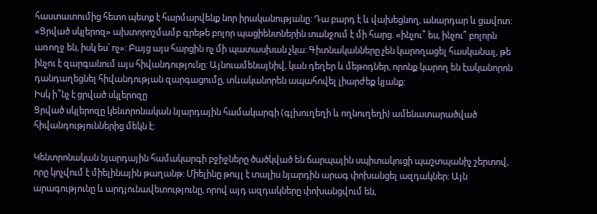հաստատումից հետո պետք է հարմարվենք նոր իրականությանը: Դա բարդ է և վախեցնող, անարդար և ցավոտ: «Ցրված սկլերոզ» ախտորոշմամբ գրեթե բոլոր պացիենտներին տանջում է մի հարց. «ինչու՞ ես, ինչու՞ բոլորն առողջ են, իսկ ես՝ ոչ»: Բայց այս հարցին ոչ մի պատասխան չկա: Գիտնականները չեն կարողացել հասկանալ, թե ինչու է զարգանում այս հիվանդությունը: Այնուամենայնիվ, կան դեղեր և մեթոդներ, որոնք կարող են էականորոն դանդաղեցնել հիվանդության զարգացումը, տևականորեն ապահովել լիարժեք կյանք:
Իսկ ի՞նչ է ցրված սկլերոզը
Ցրված սկլերոզը կենտրոնական նյարդային համակարգի (գլխուղեղի և ողնուղեղի) ամենատարածված հիվանդություններից մեկն է:

Կենտրոնական նյարդային համակարգի բջիջները ծածկված են ճարպային սպիտակուցի պաշտպանիչ շերտով, որը կոչվում է միելինային թաղանթ: Միելինը թույլ է տալիս նյարդին արագ փոխանցել ազդակներ: Այն արագությունը և արդյունավետությունը, որով այդ ազդակները փոխանցվում են,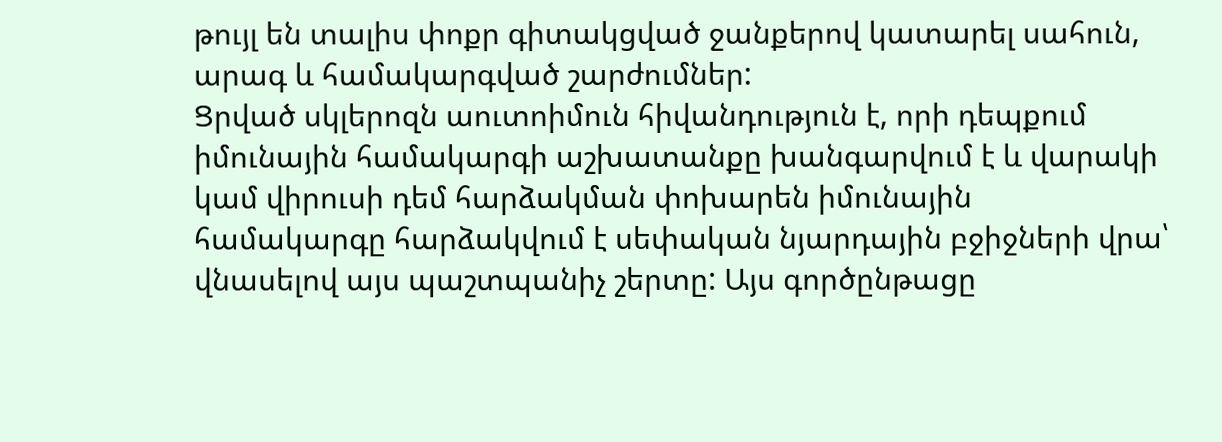թույլ են տալիս փոքր գիտակցված ջանքերով կատարել սահուն, արագ և համակարգված շարժումներ:
Ցրված սկլերոզն աուտոիմուն հիվանդություն է, որի դեպքում իմունային համակարգի աշխատանքը խանգարվում է և վարակի կամ վիրուսի դեմ հարձակման փոխարեն իմունային համակարգը հարձակվում է սեփական նյարդային բջիջների վրա՝ վնասելով այս պաշտպանիչ շերտը: Այս գործընթացը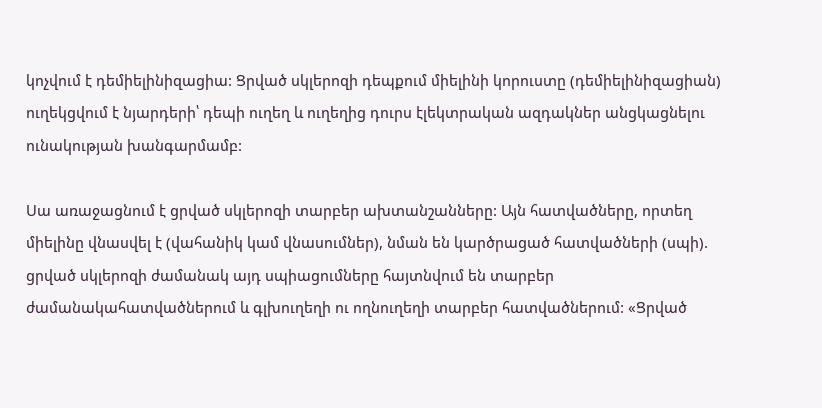կոչվում է դեմիելինիզացիա: Ցրված սկլերոզի դեպքում միելինի կորուստը (դեմիելինիզացիան) ուղեկցվում է նյարդերի՝ դեպի ուղեղ և ուղեղից դուրս էլեկտրական ազդակներ անցկացնելու ունակության խանգարմամբ:

Սա առաջացնում է ցրված սկլերոզի տարբեր ախտանշանները: Այն հատվածները, որտեղ միելինը վնասվել է (վահանիկ կամ վնասումներ), նման են կարծրացած հատվածների (սպի). ցրված սկլերոզի ժամանակ այդ սպիացումները հայտնվում են տարբեր ժամանակահատվածներում և գլխուղեղի ու ողնուղեղի տարբեր հատվածներում: «Ցրված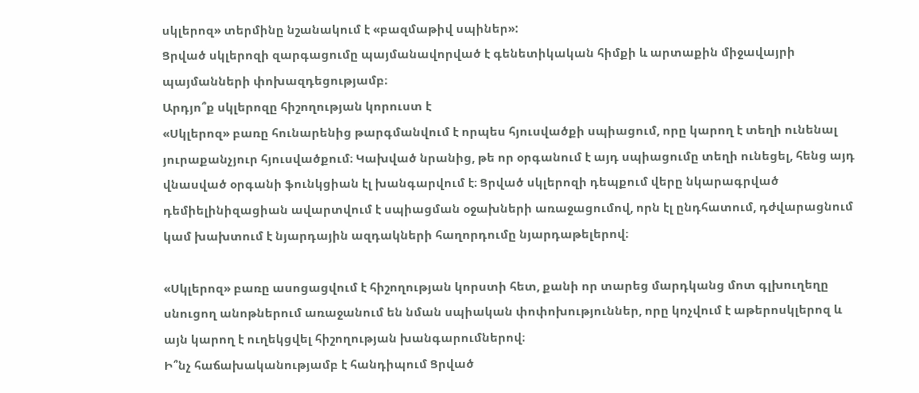սկլերոզ» տերմինը նշանակում է «բազմաթիվ սպիներ»:
Ցրված սկլերոզի զարգացումը պայմանավորված է գենետիկական հիմքի և արտաքին միջավայրի պայմանների փոխազդեցությամբ։
Արդյո՞ք սկլերոզը հիշողության կորուստ է
«Սկլերոզ» բառը հունարենից թարգմանվում է որպես հյուսվածքի սպիացում, որը կարող է տեղի ունենալ յուրաքանչյուր հյուսվածքում։ Կախված նրանից, թե որ օրգանում է այդ սպիացումը տեղի ունեցել, հենց այդ վնասված օրգանի ֆունկցիան էլ խանգարվում է։ Ցրված սկլերոզի դեպքում վերը նկարագրված դեմիելինիզացիան ավարտվում է սպիացման օջախների առաջացումով, որն էլ ընդհատում, դժվարացնում կամ խախտում է նյարդային ազդակների հաղորդումը նյարդաթելերով։

«Սկլերոզ» բառը ասոցացվում է հիշողության կորստի հետ, քանի որ տարեց մարդկանց մոտ գլխուղեղը սնուցող անոթներում առաջանում են նման սպիական փոփոխություններ, որը կոչվում է աթերոսկլերոզ և այն կարող է ուղեկցվել հիշողության խանգարումներով։
Ի՞նչ հաճախականությամբ է հանդիպում Ցրված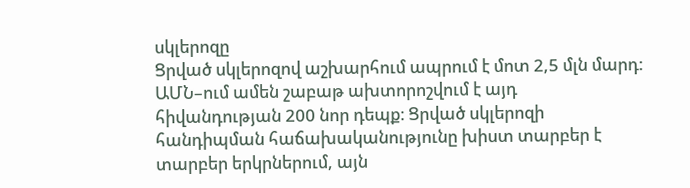սկլերոզը
Ցրված սկլերոզով աշխարհում ապրում է մոտ 2,5 մլն մարդ: ԱՄՆ–ում ամեն շաբաթ ախտորոշվում է այդ հիվանդության 200 նոր դեպք։ Ցրված սկլերոզի հանդիպման հաճախականությունը խիստ տարբեր է տարբեր երկրներում, այն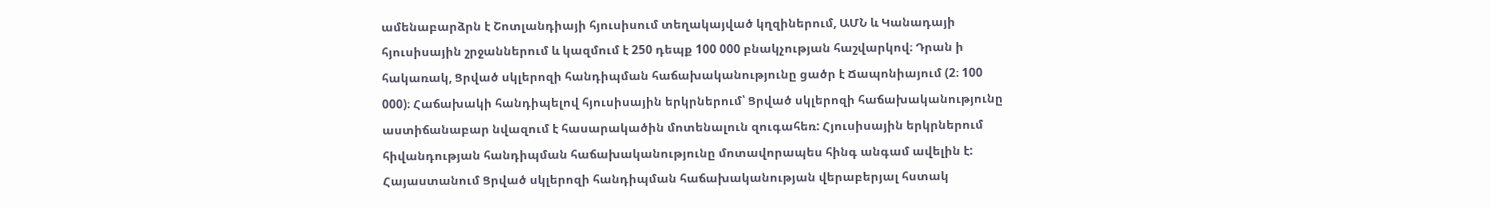ամենաբարձրն է Շոտլանդիայի հյուսիսում տեղակայված կղզիներում, ԱՄՆ և Կանադայի հյուսիսային շրջաններում և կազմում է 250 դեպք 100 000 բնակչության հաշվարկով։ Դրան ի հակառակ, Ցրված սկլերոզի հանդիպման հաճախականությունը ցածր է Ճապոնիայում (2։ 100 000)։ Հաճախակի հանդիպելով հյուսիսային երկրներում՝ Ցրված սկլերոզի հաճախականությունը աստիճանաբար նվազում է հասարակածին մոտենալուն զուգահեռ: Հյուսիսային երկրներում հիվանդության հանդիպման հաճախականությունը մոտավորապես հինգ անգամ ավելին է:
Հայաստանում Ցրված սկլերոզի հանդիպման հաճախականության վերաբերյալ հստակ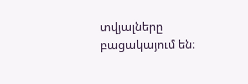տվյալները բացակայում են։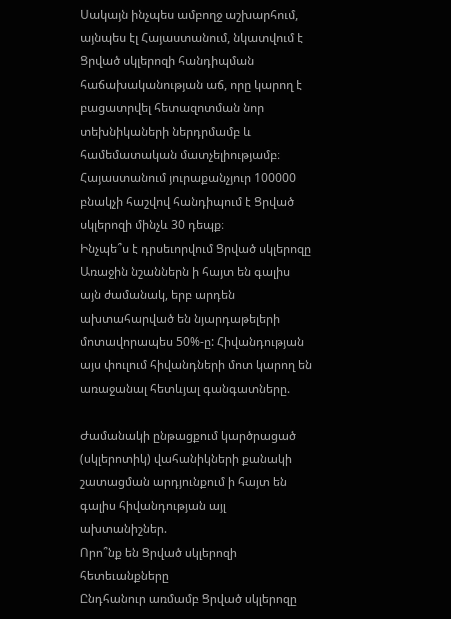Սակայն ինչպես ամբողջ աշխարհում, այնպես էլ Հայաստանում, նկատվում է Ցրված սկլերոզի հանդիպման հաճախականության աճ, որը կարող է բացատրվել հետազոտման նոր տեխնիկաների ներդրմամբ և համեմատական մատչելիությամբ։
Հայաստանում յուրաքանչյուր 100000 բնակչի հաշվով հանդիպում է Ցրված սկլերոզի մինչև 30 դեպք։
Ինչպե՞ս է դրսեւորվում Ցրված սկլերոզը
Առաջին նշաններն ի հայտ են գալիս այն ժամանակ, երբ արդեն ախտահարված են նյարդաթելերի մոտավորապես 50%-ը: Հիվանդության այս փուլում հիվանդների մոտ կարող են առաջանալ հետևյալ գանգատները.

Ժամանակի ընթացքում կարծրացած (սկլերոտիկ) վահանիկների քանակի շատացման արդյունքում ի հայտ են գալիս հիվանդության այլ ախտանիշներ.
Որո՞նք են Ցրված սկլերոզի հետեւանքները
Ընդհանուր առմամբ Ցրված սկլերոզը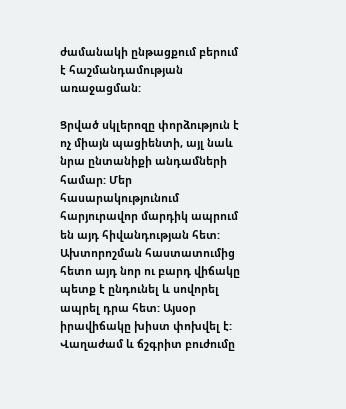ժամանակի ընթացքում բերում է հաշմանդամության առաջացման:

Ցրված սկլերոզը փորձություն է ոչ միայն պացիենտի, այլ նաև նրա ընտանիքի անդամների համար: Մեր հասարակությունում հարյուրավոր մարդիկ ապրում են այդ հիվանդության հետ: Ախտորոշման հաստատումից հետո այդ նոր ու բարդ վիճակը պետք է ընդունել և սովորել ապրել դրա հետ: Այսօր իրավիճակը խիստ փոխվել է: Վաղաժամ և ճշգրիտ բուժումը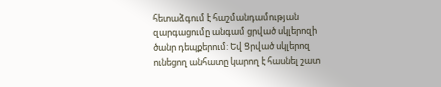հետաձգում է հաշմանդամության զարգացումը անգամ ցրված սկլերոզի ծանր դեպքերում: Եվ Ցրված սկլերոզ ունեցող անհատը կարող է հասնել շատ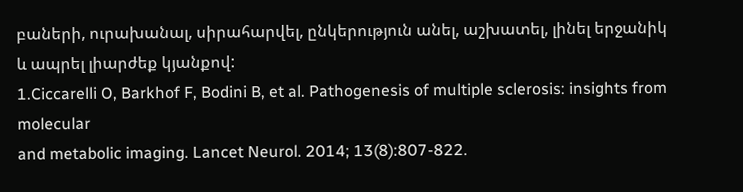բաների, ուրախանալ, սիրահարվել, ընկերություն անել, աշխատել, լինել երջանիկ և ապրել լիարժեք կյանքով:
1.Ciccarelli O, Barkhof F, Bodini B, et al. Pathogenesis of multiple sclerosis: insights from molecular
and metabolic imaging. Lancet Neurol. 2014; 13(8):807-822.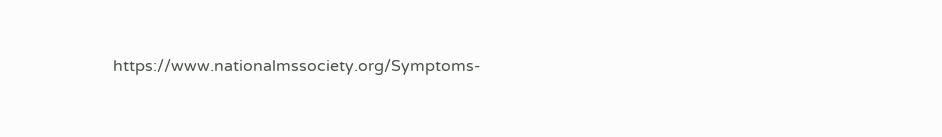https://www.nationalmssociety.org/Symptoms-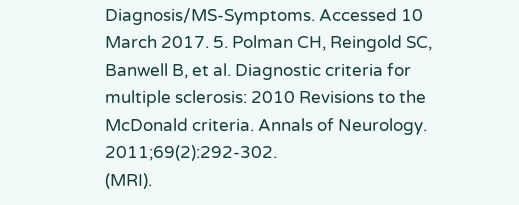Diagnosis/MS-Symptoms. Accessed 10 March 2017. 5. Polman CH, Reingold SC, Banwell B, et al. Diagnostic criteria for multiple sclerosis: 2010 Revisions to the McDonald criteria. Annals of Neurology. 2011;69(2):292-302.
(MRI).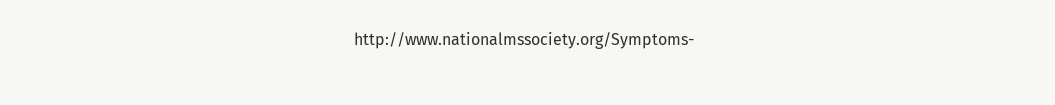http://www.nationalmssociety.org/Symptoms-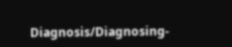Diagnosis/Diagnosing-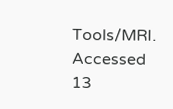Tools/MRI. Accessed 13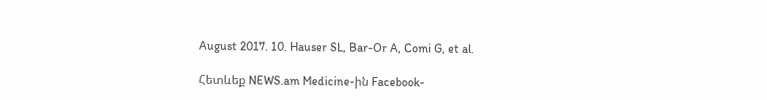August 2017. 10. Hauser SL, Bar-Or A, Comi G, et al.

Հետևեք NEWS.am Medicine-ին Facebook-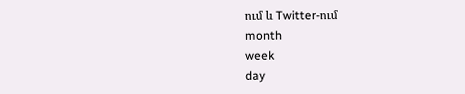ում և Twitter-ում
month
week
day